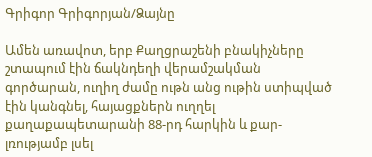Գրիգոր Գրիգորյան/Ձայնը

Ամեն առավոտ, երբ Քաղցրաշենի բնակիչները շտապում էին ճակնդեղի վերամշակման գործարան, ուղիղ ժամը ութն անց ութին ստիպված էին կանգնել, հայացքներն ուղղել քաղաքապետարանի 88-րդ հարկին և քար-լռությամբ լսել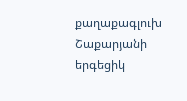քաղաքագլուխ Շաքարյանի երգեցիկ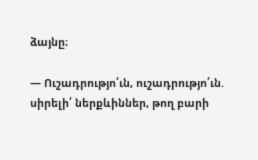ձայնը։

— Ուշադրությո՛ւն, ուշադրությո՛ւն. սիրելի՛ ներքևիններ, թող բարի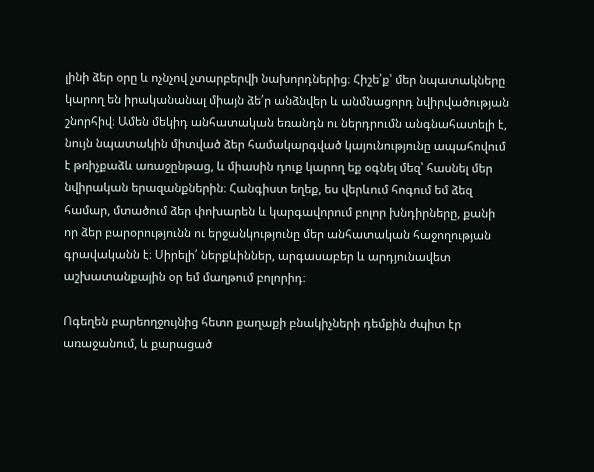լինի ձեր օրը և ոչնչով չտարբերվի նախորդներից։ Հիշե՛ք՝ մեր նպատակները կարող են իրականանալ միայն ձե՛ր անձնվեր և անմնացորդ նվիրվածության շնորհիվ։ Ամեն մեկիդ անհատական եռանդն ու ներդրումն անգնահատելի է, նույն նպատակին միտված ձեր համակարգված կայունությունը ապահովում է թռիչքաձև առաջընթաց, և միասին դուք կարող եք օգնել մեզ՝ հասնել մեր նվիրական երազանքներին։ Հանգիստ եղեք, ես վերևում հոգում եմ ձեզ համար, մտածում ձեր փոխարեն և կարգավորում բոլոր խնդիրները, քանի որ ձեր բարօրությունն ու երջանկությունը մեր անհատական հաջողության գրավականն է։ Սիրելի՛ ներքևիններ, արգասաբեր և արդյունավետ աշխատանքային օր եմ մաղթում բոլորիդ։

Ոգեղեն բարեողջույնից հետո քաղաքի բնակիչների դեմքին ժպիտ էր առաջանում, և քարացած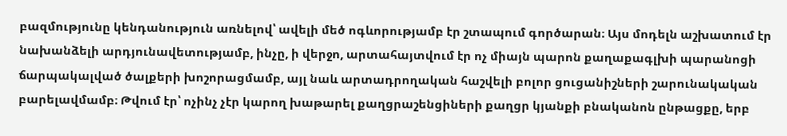բազմությունը կենդանություն առնելով՝ ավելի մեծ ոգևորությամբ էր շտապում գործարան։ Այս մոդելն աշխատում էր նախանձելի արդյունավետությամբ, ինչը, ի վերջո, արտահայտվում էր ոչ միայն պարոն քաղաքագլխի պարանոցի ճարպակալված ծալքերի խոշորացմամբ, այլ նաև արտադրողական հաշվելի բոլոր ցուցանիշների շարունակական բարելավմամբ։ Թվում էր՝ ոչինչ չէր կարող խաթարել քաղցրաշենցիների քաղցր կյանքի բնականոն ընթացքը, երբ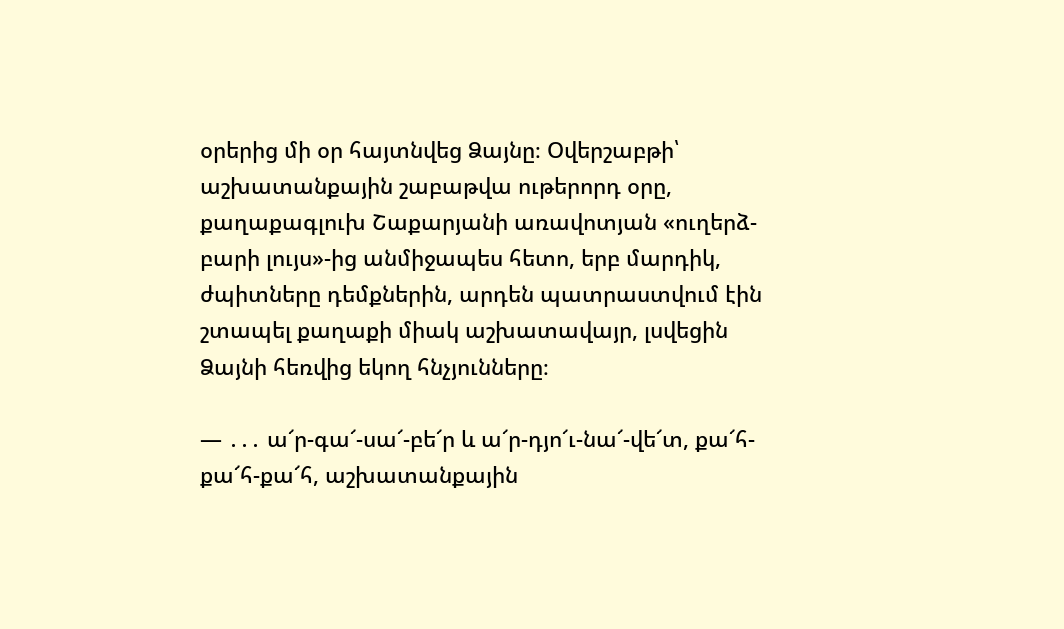օրերից մի օր հայտնվեց Ձայնը։ Օվերշաբթի՝ աշխատանքային շաբաթվա ութերորդ օրը, քաղաքագլուխ Շաքարյանի առավոտյան «ուղերձ-բարի լույս»-ից անմիջապես հետո, երբ մարդիկ, ժպիտները դեմքներին, արդեն պատրաստվում էին շտապել քաղաքի միակ աշխատավայր, լսվեցին Ձայնի հեռվից եկող հնչյունները։

— ․․․ ա՜ր-գա՜-սա՜-բե՜ր և ա՜ր-դյո՜ւ-նա՜-վե՜տ, քա՜հ-քա՜հ-քա՜հ, աշխատանքային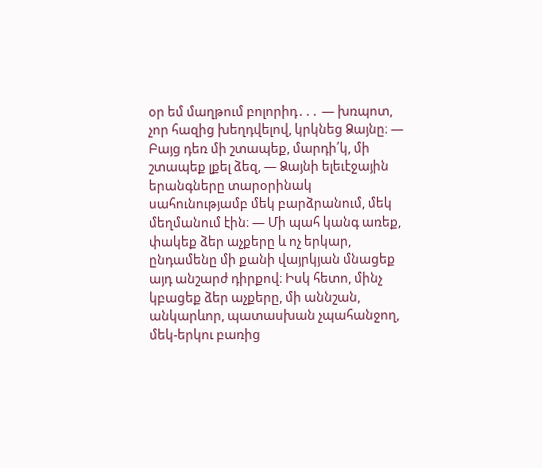օր եմ մաղթում բոլորիդ․․․ — խռպոտ, չոր հազից խեղդվելով, կրկնեց Ձայնը։ — Բայց դեռ մի շտապեք, մարդի՛կ, մի շտապեք լքել ձեզ, — Ձայնի ելեւէջային երանգները տարօրինակ սահունությամբ մեկ բարձրանում, մեկ մեղմանում էին։ — Մի պահ կանգ առեք, փակեք ձեր աչքերը և ոչ երկար, ընդամենը մի քանի վայրկյան մնացեք այդ անշարժ դիրքով։ Իսկ հետո, մինչ կբացեք ձեր աչքերը, մի աննշան, անկարևոր, պատասխան չպահանջող, մեկ-երկու բառից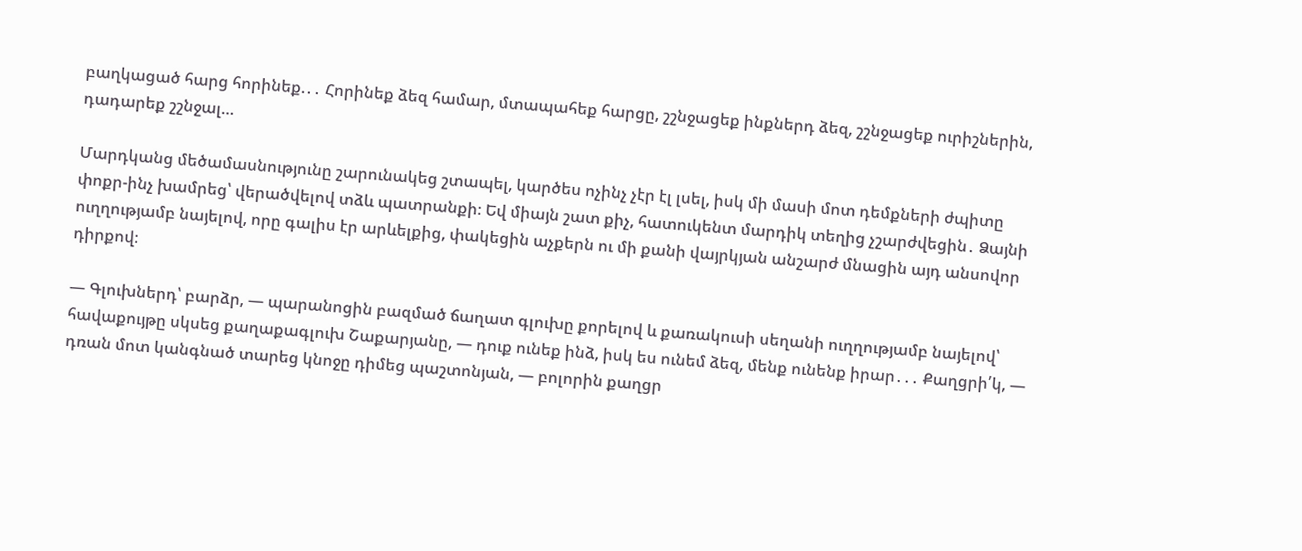բաղկացած հարց հորինեք.․․ Հորինեք ձեզ համար, մտապահեք հարցը, շշնջացեք ինքներդ ձեզ, շշնջացեք ուրիշներին, դադարեք շշնջալ…

Մարդկանց մեծամասնությունը շարունակեց շտապել, կարծես ոչինչ չէր էլ լսել, իսկ մի մասի մոտ դեմքների ժպիտը փոքր-ինչ խամրեց՝ վերածվելով տձև պատրանքի։ Եվ միայն շատ քիչ, հատուկենտ մարդիկ տեղից չշարժվեցին․ Ձայնի ուղղությամբ նայելով, որը գալիս էր արևելքից, փակեցին աչքերն ու մի քանի վայրկյան անշարժ մնացին այդ անսովոր դիրքով։

— Գլուխներդ՝ բարձր, — պարանոցին բազմած ճաղատ գլուխը քորելով և քառակուսի սեղանի ուղղությամբ նայելով՝ հավաքույթը սկսեց քաղաքագլուխ Շաքարյանը, — դուք ունեք ինձ, իսկ ես ունեմ ձեզ, մենք ունենք իրար․․․ Քաղցրի՛կ, — դռան մոտ կանգնած տարեց կնոջը դիմեց պաշտոնյան, — բոլորին քաղցր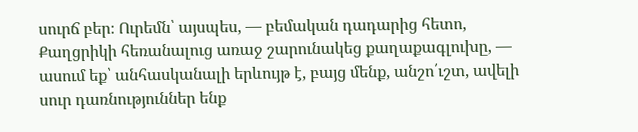սուրճ բեր։ Ուրեմն՝ այսպես, — բեմական դադարից հետո, Քաղցրիկի հեռանալուց առաջ շարունակեց քաղաքագլուխը, — ասում եք՝ անհասկանալի երևույթ է, բայց մենք, անշո՛ւշտ, ավելի սուր դառնություններ ենք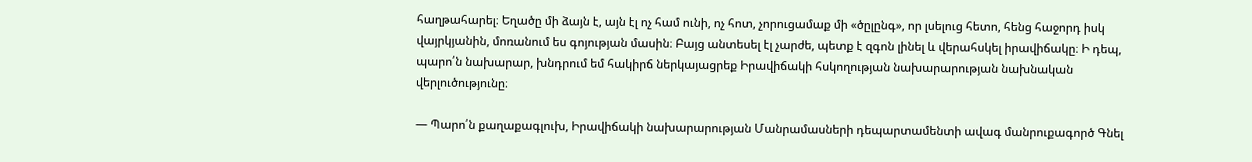հաղթահարել։ Եղածը մի ձայն է, այն էլ ոչ համ ունի, ոչ հոտ, չորուցամաք մի «ծըլընգ», որ լսելուց հետո, հենց հաջորդ իսկ վայրկյանին, մոռանում ես գոյության մասին։ Բայց անտեսել էլ չարժե, պետք է զգոն լինել և վերահսկել իրավիճակը։ Ի դեպ, պարո՛ն նախարար, խնդրում եմ հակիրճ ներկայացրեք Իրավիճակի հսկողության նախարարության նախնական վերլուծությունը։

— Պարո՛ն քաղաքագլուխ, Իրավիճակի նախարարության Մանրամասների դեպարտամենտի ավագ մանրուքագործ Գնել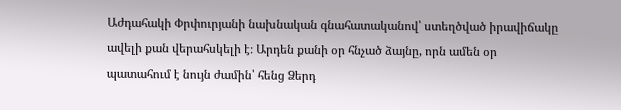Աժդահակի Փրփուրյանի նախնական գնահատականով՝ ստեղծված իրավիճակը ավելի քան վերահսկելի է։ Արդեն քանի օր հնչած ձայնը, որն ամեն օր պատահում է նույն ժամին՝ հենց Ձերդ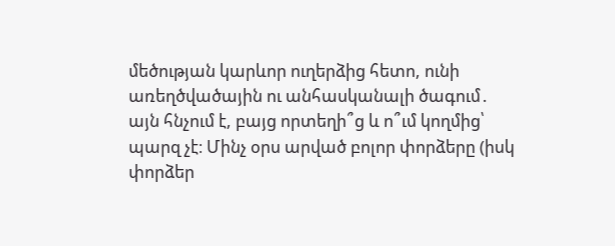մեծության կարևոր ուղերձից հետո, ունի առեղծվածային ու անհասկանալի ծագում․ այն հնչում է, բայց որտեղի՞ց և ո՞ւմ կողմից՝ պարզ չէ։ Մինչ օրս արված բոլոր փորձերը (իսկ փորձեր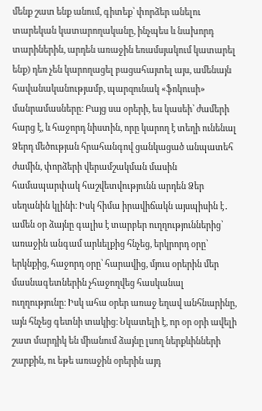մենք շատ ենք անում, գիտեք՝ փորձեր անելու տարեկան կատարողականը, ինչպես և նախորդ տարիներին, արդեն առաջին եռամսյակում կատարել ենք) դեռ չեն կարողացել բացահայտել այս, ամենայն հավանականությամբ, պարզունակ «ֆոկուսի» մանրամասները։ Բայց սա օրերի, ես կասեի՝ ժամերի հարց է, և հաջորդ նիստին, որը կարող է տեղի ունենալ Ձերդ մեծության հրահանգով ցանկացած անպատեհ ժամին, փորձերի վերամշակման մասին համապարփակ հաշվետվությունն արդեն Ձեր սեղանին կլինի։ Իսկ հիմա իրավիճակն այսպիսին է․ ամեն օր ձայնը գալիս է տարբեր ուղղություններից՝ առաջին անգամ արևելքից հնչեց, երկրորդ օրը՝ երկնքից, հաջորդ օրը՝ հարավից, մյուս օրերին մեր մասնագետներին չհաջողվեց հասկանալ ուղղությունը։ Իսկ ահա օրեր առաջ եղավ անհնարինը, այն հնչեց գետնի տակից։ Նկատելի է, որ օր օրի ավելի շատ մարդիկ են միանում ձայնը լսող ներքևինների շարքին, ու եթե առաջին օրերին այդ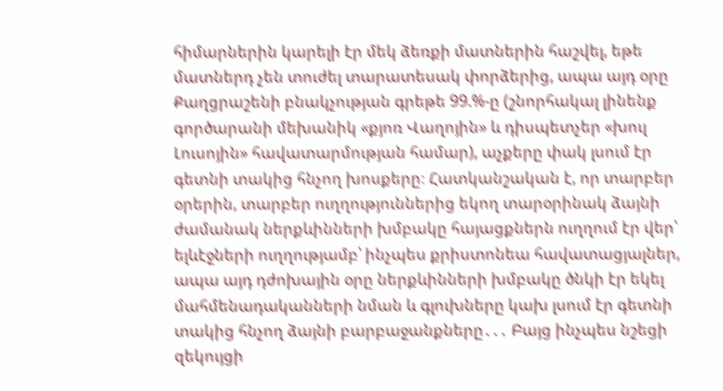հիմարներին կարելի էր մեկ ձեռքի մատներին հաշվել, եթե մատներդ չեն տուժել տարատեսակ փորձերից, ապա այդ օրը Քաղցրաշենի բնակչության գրեթե 99.%-ը (շնորհակալ լինենք գործարանի մեխանիկ «քյոռ Վաղոյին» և դիսպետչեր «խուլ Լուսոյին» հավատարմության համար), աչքերը փակ լսում էր գետնի տակից հնչող խոսքերը։ Հատկանշական է, որ տարբեր օրերին, տարբեր ուղղություններից եկող տարօրինակ ձայնի ժամանակ ներքևինների խմբակը հայացքներն ուղղում էր վեր՝ ելևէջների ուղղությամբ՝ ինչպես քրիստոնեա հավատացյալներ, ապա այդ դժոխային օրը ներքևինների խմբակը ծնկի էր եկել մահմենադականների նման և գլուխները կախ լսում էր գետնի տակից հնչող ձայնի բարբաջանքները․․․ Բայց ինչպես նշեցի զեկույցի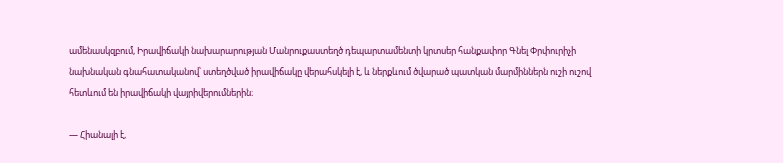ամենասկզբում, Իրավիճակի նախարարության Մանրուքաստեղծ դեպարտամենտի կրտսեր հանքափոր Գնել Փրփուրիչի նախնական գնահատականով՝ ստեղծված իրավիճակը վերահսկելի է, և ներքևում ծվարած պատկան մարմիններն ուշի ուշով հետևում են իրավիճակի վայրիվերումներին։

— Հիանալի է,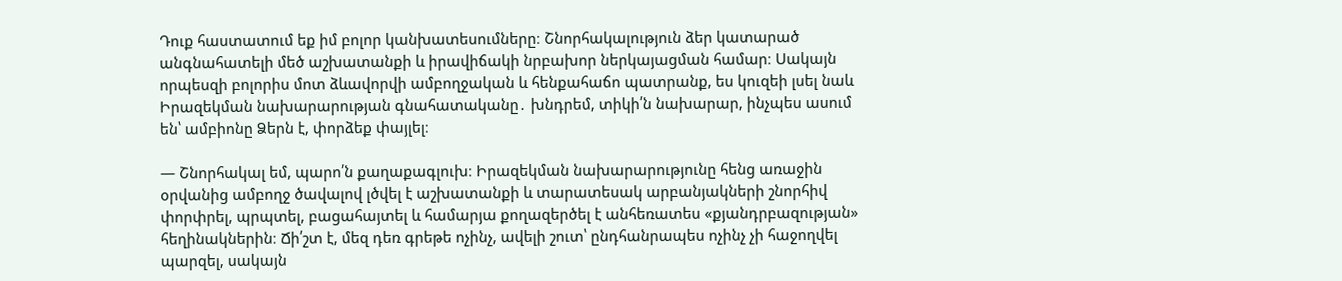Դուք հաստատում եք իմ բոլոր կանխատեսումները։ Շնորհակալություն ձեր կատարած անգնահատելի մեծ աշխատանքի և իրավիճակի նրբախոր ներկայացման համար։ Սակայն որպեսզի բոլորիս մոտ ձևավորվի ամբողջական և հենքահաճո պատրանք, ես կուզեի լսել նաև Իրազեկման նախարարության գնահատականը․ խնդրեմ, տիկի՛ն նախարար, ինչպես ասում են՝ ամբիոնը Ձերն է, փորձեք փայլել։

— Շնորհակալ եմ, պարո՛ն քաղաքագլուխ։ Իրազեկման նախարարությունը հենց առաջին օրվանից ամբողջ ծավալով լծվել է աշխատանքի և տարատեսակ արբանյակների շնորհիվ փորփրել, պրպտել, բացահայտել և համարյա քողազերծել է անհեռատես «քյանդրբազության» հեղինակներին։ Ճի՛շտ է, մեզ դեռ գրեթե ոչինչ, ավելի շուտ՝ ընդհանրապես ոչինչ չի հաջողվել պարզել, սակայն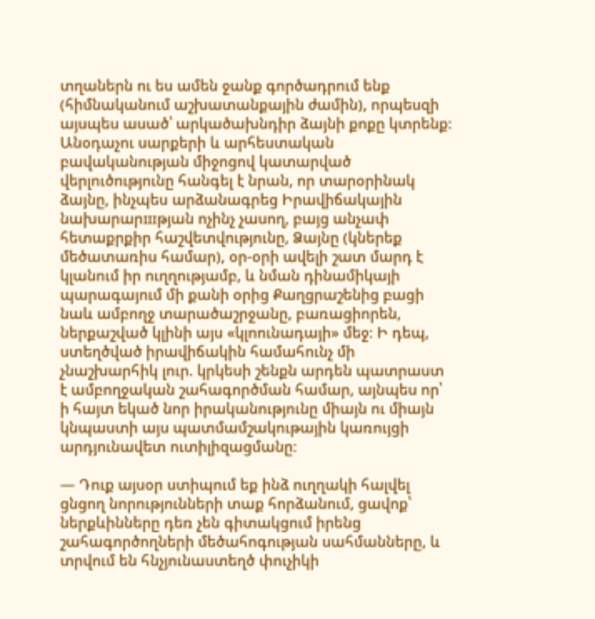տղաներն ու ես ամեն ջանք գործադրում ենք (հիմնականում աշխատանքային ժամին), որպեսզի այսպես ասած՝ արկածախնդիր ձայնի քոքը կտրենք։ Անօդաչու սարքերի և արհեստական բավականության միջոցով կատարված վերլուծությունը հանգել է նրան, որ տարօրինակ ձայնը, ինչպես արձանագրեց Իրավիճակային նախարարшթյան ոչինչ չասող, բայց անչափ հետաքրքիր հաշվետվությունը, Ձայնը (կներեք մեծատառիս համար), օր-օրի ավելի շատ մարդ է կլանում իր ուղղությամբ, և նման դինամիկայի պարագայում մի քանի օրից Քաղցրաշենից բացի նաև ամբողջ տարածաշրջանը, բառացիորեն, ներքաշված կլինի այս «կլոունադայի» մեջ։ Ի դեպ, ստեղծված իրավիճակին համահունչ մի չնաշխարհիկ լուր. կրկեսի շենքն արդեն պատրաստ է ամբողջական շահագործման համար, այնպես որ՝ ի հայտ եկած նոր իրականությունը միայն ու միայն կնպաստի այս պատմամշակութային կառույցի արդյունավետ ուտիլիզացմանը։

— Դուք այսօր ստիպում եք ինձ ուղղակի հալվել ցնցող նորությունների տաք հորձանում, ցավոք՝ ներքևինները դեռ չեն գիտակցում իրենց շահագործողների մեծահոգության սահմանները, և տրվում են հնչյունաստեղծ փուչիկի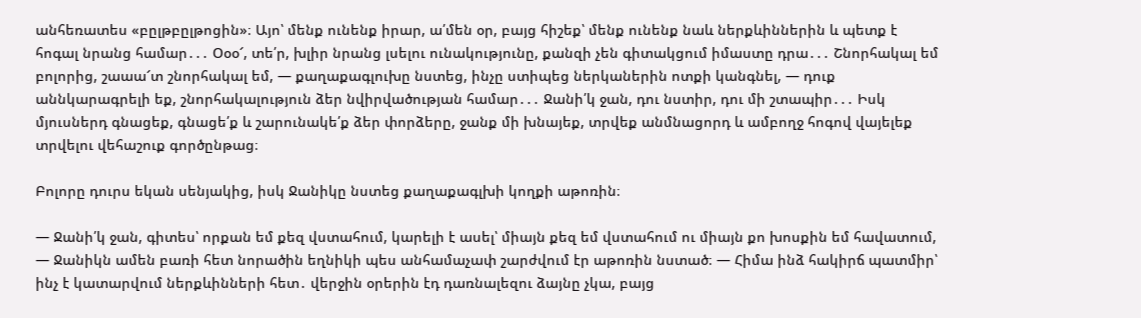անհեռատես «բըլթբըլթոցին»։ Այո՝ մենք ունենք իրար, ա՛մեն օր, բայց հիշեք՝ մենք ունենք նաև ներքևիններին և պետք է հոգալ նրանց համար․․․ Օօօ՜, տե՛ր, խլիր նրանց լսելու ունակությունը, քանզի չեն գիտակցում իմաստը դրա․․․ Շնորհակալ եմ բոլորից, շաաա՜տ շնորհակալ եմ, — քաղաքագլուխը նստեց, ինչը ստիպեց ներկաներին ոտքի կանգնել, — դուք աննկարագրելի եք, շնորհակալություն ձեր նվիրվածության համար․․․ Ջանի՛կ ջան, դու նստիր, դու մի շտապիր․․․ Իսկ մյուսներդ գնացեք, գնացե՛ք և շարունակե՛ք ձեր փորձերը, ջանք մի խնայեք, տրվեք անմնացորդ և ամբողջ հոգով վայելեք տրվելու վեհաշուք գործընթաց։

Բոլորը դուրս եկան սենյակից, իսկ Ջանիկը նստեց քաղաքագլխի կողքի աթոռին։

— Ջանի՛կ ջան, գիտես՝ որքան եմ քեզ վստահում, կարելի է ասել՝ միայն քեզ եմ վստահում ու միայն քո խոսքին եմ հավատում, — Ջանիկն ամեն բառի հետ նորածին եղնիկի պես անհամաչափ շարժվում էր աթոռին նստած։ — Հիմա ինձ հակիրճ պատմիր՝ ինչ է կատարվում ներքևինների հետ․ վերջին օրերին էդ դառնալեզու ձայնը չկա, բայց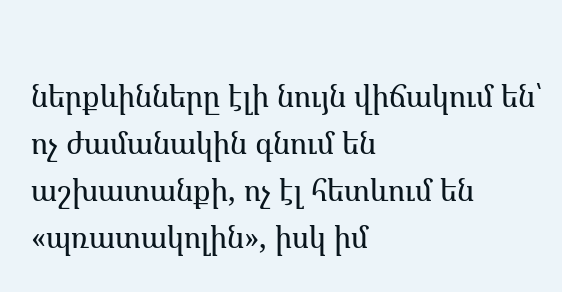ներքևինները էլի նույն վիճակում են՝ ոչ ժամանակին գնում են աշխատանքի, ոչ էլ հետևում են «պռատակոլին», իսկ իմ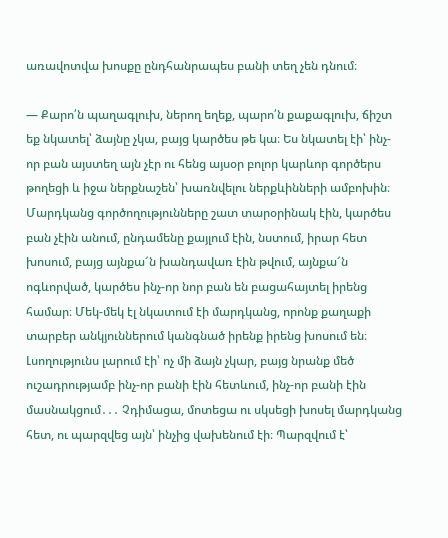առավոտվա խոսքը ընդհանրապես բանի տեղ չեն դնում։

— Քարո՛ն պաղագլուխ, ներող եղեք, պարո՛ն քաքագլուխ, ճիշտ եք նկատել՝ ձայնը չկա, բայց կարծես թե կա։ Ես նկատել էի՝ ինչ-որ բան այստեղ այն չէր ու հենց այսօր բոլոր կարևոր գործերս թողեցի և իջա ներքնաշեն՝ խառնվելու ներքևինների ամբոխին։ Մարդկանց գործողությունները շատ տարօրինակ էին, կարծես բան չէին անում, ընդամենը քայլում էին, նստում, իրար հետ խոսում, բայց այնքա՜ն խանդավառ էին թվում, այնքա՜ն ոգևորված, կարծես ինչ-որ նոր բան են բացահայտել իրենց համար։ Մեկ-մեկ էլ նկատում էի մարդկանց, որոնք քաղաքի տարբեր անկյուններում կանգնած իրենք իրենց խոսում են։ Լսողությունս լարում էի՝ ոչ մի ձայն չկար, բայց նրանք մեծ ուշադրությամբ ինչ-որ բանի էին հետևում, ինչ-որ բանի էին մասնակցում․․․ Չդիմացա, մոտեցա ու սկսեցի խոսել մարդկանց հետ, ու պարզվեց այն՝ ինչից վախենում էի։ Պարզվում է՝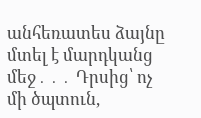անհեռատես ձայնը մտել է մարդկանց մեջ․․․ Դրսից՝ ոչ մի ծպտուն,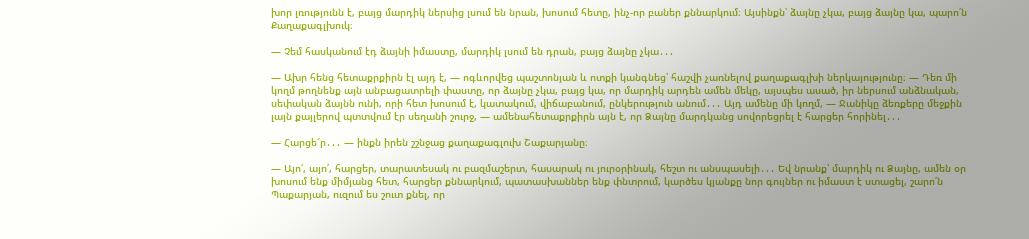խոր լռությունն է, բայց մարդիկ ներսից լսում են նրան, խոսում հետը, ինչ-որ բաներ քննարկում։ Այսինքն՝ ձայնը չկա, բայց ձայնը կա, պարո՛ն Քաղաքագլխուկ։

— Չեմ հասկանում էդ ձայնի իմաստը, մարդիկ լսում են դրան, բայց ձայնը չկա․․․

— Ախր հենց հետաքրքիրն էլ այդ է, — ոգևորվեց պաշտոնյան և ոտքի կանգնեց՝ հաշվի չառնելով քաղաքագլխի ներկայությունը։ — Դեռ մի կողմ թողնենք այն անբացատրելի փաստը, որ ձայնը չկա, բայց կա, որ մարդիկ արդեն ամեն մեկը, այսպես ասած, իր ներսում անձնական, սեփական ձայնն ունի, որի հետ խոսում է, կատակում, վիճաբանում, ընկերություն անում․․․ Այդ ամենը մի կողմ, — Ջանիկը ձեռքերը մեջքին լայն քայլերով պտտվում էր սեղանի շուրջ, — ամենահետաքրքիրն այն է, որ Ձայնը մարդկանց սովորեցրել է հարցեր հորինել․․․

— Հարցե՜ր․․․ — ինքն իրեն շշնջաց քաղաքագլուխ Շաքարյանը։

— Այո՛, այո՛, հարցեր, տարատեսակ ու բազմաշերտ, հասարակ ու յուրօրինակ, հեշտ ու անսպասելի․․․ Եվ նրանք՝ մարդիկ ու Ձայնը, ամեն օր խոսում ենք միմյանց հետ, հարցեր քննարկում, պատասխաններ ենք փնտրում, կարծես կյանքը նոր գույներ ու իմաստ է ստացել, շարո՛ն Պաքարյան, ուզում ես շուտ քնել, որ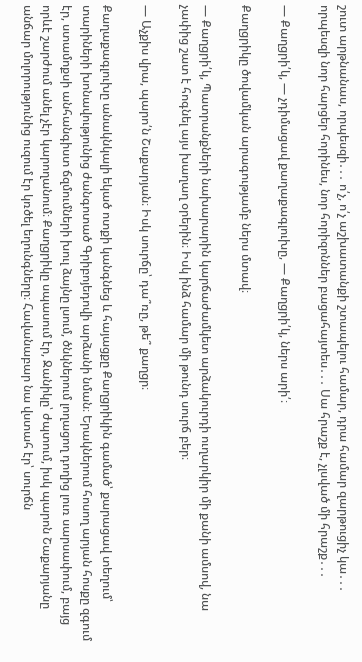շուտ արթնանաս, որպեսզի․․․ ո՛չ, ո՛չ աշխատանքի շտապելու համար, դրա համար զարթուցիչ կա․․․ որպեսզի նոր հարցեր հորինես, նոր հորիզոններ բացահայտես․․․ Սա հրաշք է, չլսված մի հրաշք․․․

— Քաղցրի՛կ, — չդիմացավ քաղաքագլուխը, — Քաղցրի՛կ, ներս արի՛։

Քաղցրիկը ծովամկան արագությամբ ներս մտավ։

— Քաղցրի՛կ, Պատրանքների նախարարին կարճաժամկետ արձակուրդի ուղարկիր մի քանի ամսով, նա չափից շատ է հոգնել այս խաղաղ օրերին։ Իսկ ինձ համար մի թունդ սուրճ բեր։

— Աչքիս վրա, պարո՛ն Շաքարյան։ Իսկ սուրճը՝ դա՞ռը, թե՞ քաղցր։

Քաղաքագլուխը անակնկալի եկած ոտքի կանգնեց և հայացքը Քաղցրիկին գամած՝ քարացավ տեղում՝ տարիների խոնավությունից ժանգոտած Գրիբոյեդովի արձանի նման։ Երակներում հոսող արյան հոսքը զգում էր, ստամոքսի անհանգիստ ճզմումների խուլ ձայնը լսում, ծնկներում լողացող դողից լուռ սարսափում, բայց որևէ շարժում անել չէր կարողանում։ Քաղցրիկը սպասում էր, Ջանիկը՝ ժպտում, իսկ պարոն Շաքարյանը անճար մոլորությունից ուզում էր կռծել եղունգները։ Հավանաբար նա վստահ էր՝ սուրճն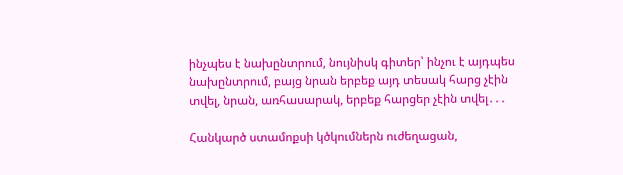ինչպես է նախընտրում, նույնիսկ գիտեր՝ ինչու է այդպես նախընտրում, բայց նրան երբեք այդ տեսակ հարց չէին տվել, նրան, առհասարակ, երբեք հարցեր չէին տվել․․․

Հանկարծ ստամոքսի կծկումներն ուժեղացան,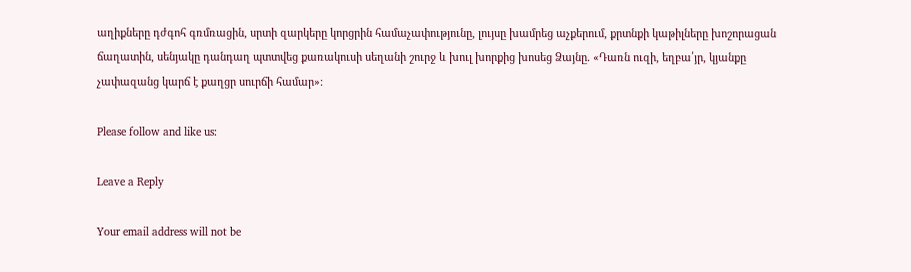աղիքները դժգոհ գռմռացին, սրտի զարկերը կորցրին համաչափությունը, լույսը խամրեց աչքերում, քրտնքի կաթիլները խոշորացան ճաղատին, սենյակը դանդաղ պտտվեց քառակուսի սեղանի շուրջ և խուլ խորքից խոսեց Ձայնը. «Դառն ուզի, եղբա՛յր, կյանքը չափազանց կարճ է քաղցր սուրճի համար»։

Please follow and like us:

Leave a Reply

Your email address will not be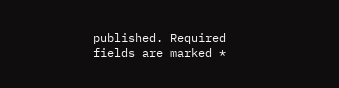published. Required fields are marked *